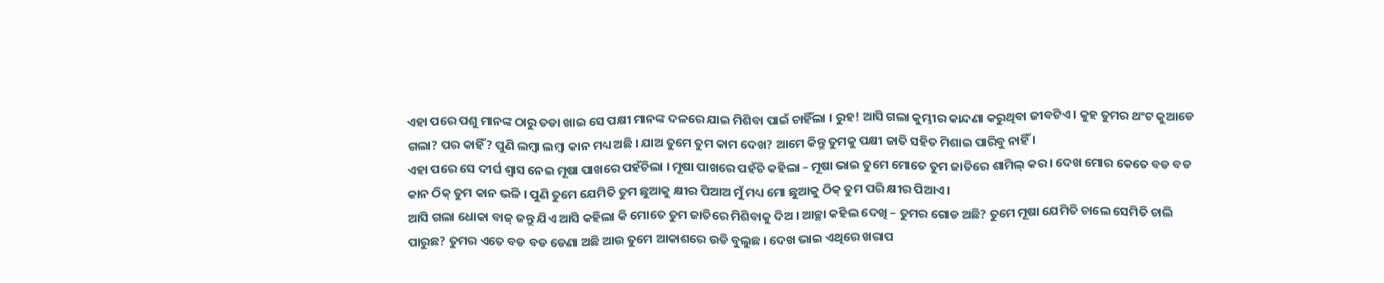ଏହା ପରେ ପଶୁ ମାନଙ୍କ ଠାରୁ ତଡା ଖାଇ ସେ ପକ୍ଷୀ ମାନଙ୍କ ଦଳରେ ଯାଇ ମିଶିବା ପାଇଁ ଚାହିଁଲା । ରୁହ! ଆସି ଗଲା କୁମ୍ଭୀର କାନ୍ଦଣା କରୁଥିବା ଜୀବଟିଏ । କୁହ ତୁମର ଥଂଟ କୁଆଡେ ଗଲା? ପର କାହିଁ? ପୁଣି ଲମ୍ବା ଲମ୍ବା କାନ ମଧ୍ୟ ଅଛି । ଯାଅ ତୁମେ ତୁମ କାମ ଦେଖ? ଆମେ କିନ୍ତୁ ତୁମକୁ ପକ୍ଷୀ ଜାତି ସହିତ ମିଶାଇ ପାରିବୁ ନାହିଁ ।
ଏହା ପରେ ସେ ଦୀର୍ଘ ଶ୍ୱାସ ନେଇ ମୂଷା ପାଖରେ ପହଁଚିଲା । ମୂଷା ପାଖରେ ପହଁଚି କହିଲା – ମୂଷା ଭାଇ ତୁମେ ମୋତେ ତୁମ ଜାତିରେ ଶାମିଲ୍ କର । ଦେଖ ମୋର କେତେ ବଡ ବଡ କାନ ଠିକ୍ ତୁମ କାନ ଭଳି । ପୁଣି ତୁମେ ଯେମିତି ତୁମ ଛୁଆକୁ କ୍ଷୀର ପିଆଅ ମୁଁ ମଧ୍ୟ ମୋ ଛୁଆକୁ ଠିକ୍ ତୁମ ପରି କ୍ଷୀର ପିଆଏ ।
ଆସି ଗଲା ଧୋକା ବାଜ୍ ଜନ୍ତୁ ଯିଏ ଆସି କହିଲା କି ମୋତେ ତୁମ ଜାତିରେ ମିଶିବାକୁ ଦିଅ । ଆଚ୍ଛା କହିଲ ଦେଖି – ତୁମର ଗୋଡ ଅଛି? ତୁମେ ମୂଷା ଯେମିତି ଚାଲେ ସେମିତି ଚାଲି ପାରୁଛ? ତୁମର ଏତେ ବଡ ବଡ ଡେଣା ଅଛି ଆଉ ତୁମେ ଆକାଶରେ ଉଡି ବୁଲୁଛ । ଦେଖ ଭାଇ ଏଥିରେ ଖରାପ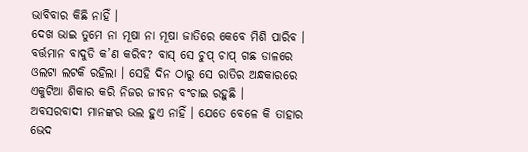ଭାବିବାର କିଛି ନାହିଁ ।
ଦେଖ ଭାଇ ତୁମେ ନା ମୂଷା ନା ମୂଷା ଜାତିରେ କେବେ ମିଶି ପାରିବ । ବର୍ତ୍ତମାନ ବାଦୁଡି କ’ଣ କରିବ? ବାସ୍ ସେ ଚୁପ୍ ଚାପ୍ ଗଛ ଡାଳରେ ଓଲଟା ଲଟକି ରହିଲା । ସେହି ଦିନ ଠାରୁ ସେ ରାତିର ଅନ୍ଧକାରରେ ଏକୁଟିଆ ଶିକାର କରି ନିଜର ଜୀବନ ବଂଚାଇ ରହୁଛି ।
ଅବସରବାଦୀ ମାନଙ୍କର ଭଲ ହୁଏ ନାହିଁ । ଯେତେ ବେଳେ କି ତାହାର ଭେଦ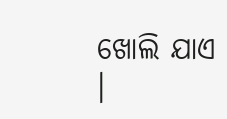ଖୋଲି ଯାଏ ।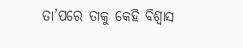ତା’ପରେ ତାକୁ କେହି ବିଶ୍ୱାସ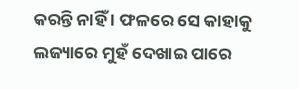କରନ୍ତି ନାହିଁ । ଫଳରେ ସେ କାହାକୁ ଲଜ୍ୟାରେ ମୁହଁ ଦେଖାଇ ପାରେ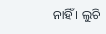ନାହିଁ । ଲୁଚି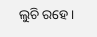ଲୁଚି ରହେ ।